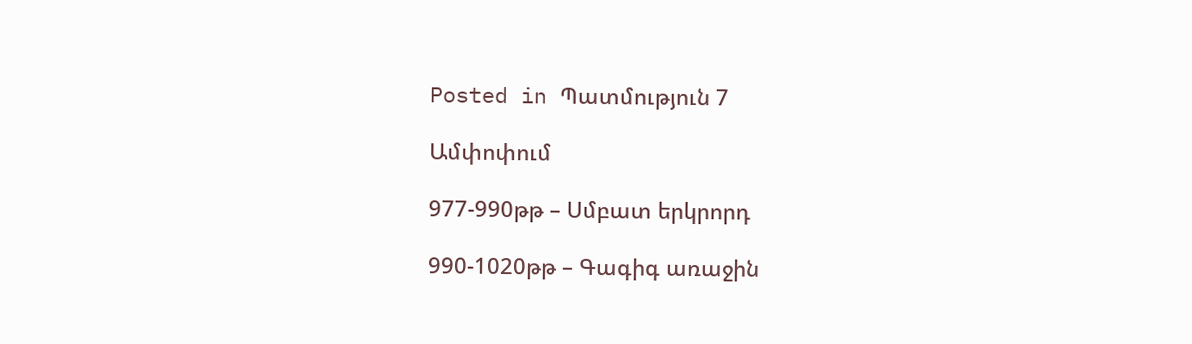Posted in Պատմություն 7

Ամփոփում

977-990թթ – Սմբատ երկրորդ

990-1020թթ – Գագիգ առաջին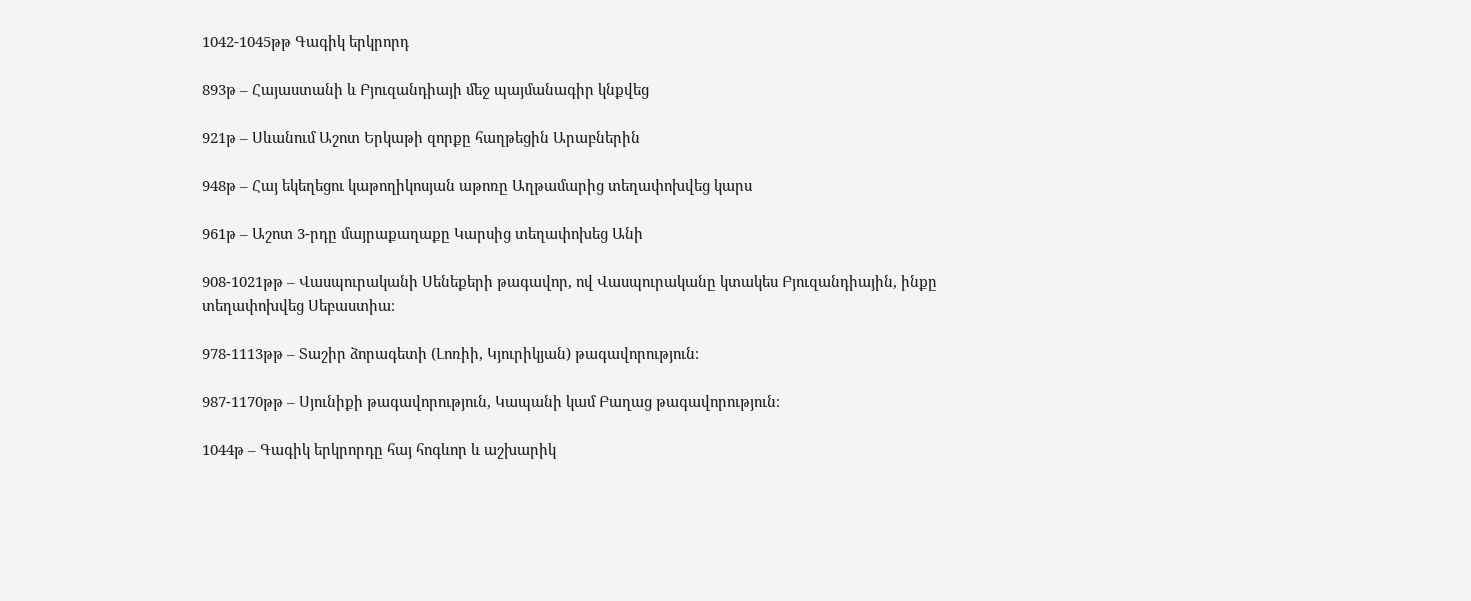1042-1045թթ Գագիկ երկրորդ

893թ – Հայաստանի և Բյուզանդիայի մեջ պայմանագիր կնքվեց

921թ – Սևանում Աշոտ Երկաթի զորքը հաղթեցին Արաբներին

948թ – Հայ եկեղեցու կաթողիկոսյան աթոռը Աղթամարից տեղափոխվեց կարս

961թ – Աշոտ 3-րդը մայրաքաղաքը Կարսից տեղափոխեց Անի

908-1021թթ – Վասպուրականի Սենեքերի թագավոր, ով Վասպուրականը կտակես Բյուզանդիային, ինքը տեղափոխվեց Սեբաստիա։

978-1113թթ – Տաշիր ձորագետի (Լոռիի, Կյուրիկյան) թագավորություն։

987-1170թթ – Սյունիքի թագավորություն, Կապանի կամ Բաղաց թագավորություն։

1044թ – Գագիկ երկրորդը հայ հոգևոր և աշխարիկ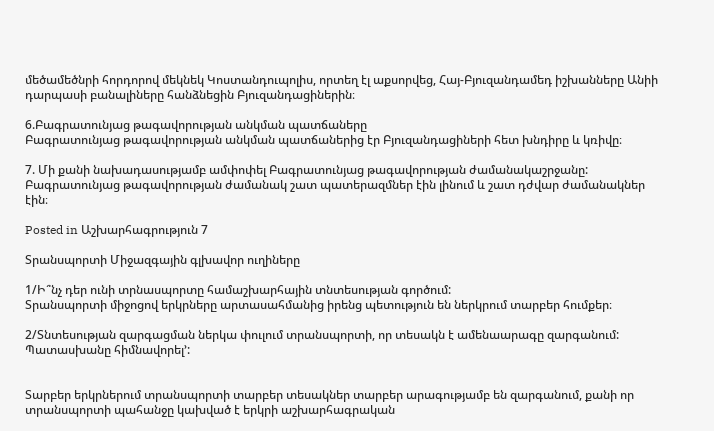մեծամեծնրի հորդորով մեկնեկ Կոստանդուպոլիս, որտեղ էլ աքսորվեց, Հայ-Բյուզանդամեդ իշխանները Անիի դարպասի բանալիները հանձնեցին Բյուզանդացիներին։

6.Բագրատունյաց թագավորության անկման պատճաները
Բագրատունյաց թագավորության անկման պատճաներից էր Բյուզանդացիների հետ խնդիրը և կռիվը։

7. Մի քանի նախադասությամբ ամփոփել Բագրատունյաց թագավորության ժամանակաշրջանը:
Բագրատունյաց թագավորության ժամանակ շատ պատերազմներ էին լինում և շատ դժվար ժամանակներ էին։

Posted in Աշխարհագրություն 7

Տրանսպորտի Միջազգային գլխավոր ուղիները

1/Ի՞նչ դեր ունի տրնասպորտը համաշխարհային տնտեսության գործում:
Տրանսպորտի միջոցով երկրները արտասահմանից իրենց պետություն են ներկրում տարբեր հումքեր։

2/Տնտեսության զարգացման ներկա փուլում տրանսպորտի, որ տեսակն է ամենաարագը զարգանում: Պատասխանը հիմնավորել՚:


Տարբեր երկրներում տրանսպորտի տարբեր տեսակներ տարբեր արագությամբ են զարգանում, քանի որ տրանսպորտի պահանջը կախված է երկրի աշխարհագրական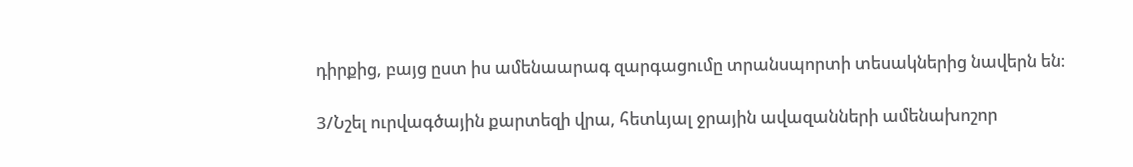դիրքից, բայց ըստ իս ամենաարագ զարգացումը տրանսպորտի տեսակներից նավերն են։

3/Նշել ուրվագծային քարտեզի վրա, հետևյալ ջրային ավազանների ամենախոշոր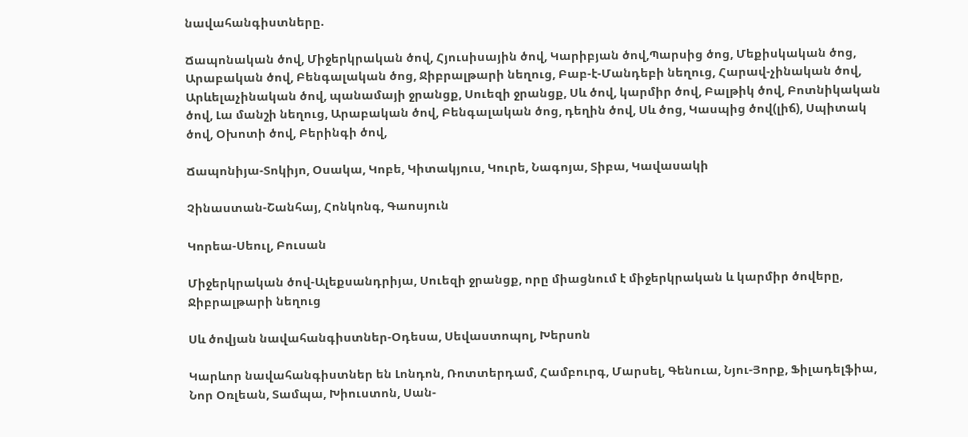նավահանգիստները.

Ճապոնական ծով, Միջերկրական ծով, Հյուսիսային ծով, Կարիբյան ծով,Պարսից ծոց, Մեքիսկական ծոց, Արաբական ծով, Բենգալական ծոց, Ջիբրալթարի նեղուց, Բաբ-է-Մանդեբի նեղուց, Հարավ-չինական ծով, Արևելաչինական ծով, պանամայի ջրանցք, Սուեզի ջրանցք, Սև ծով, կարմիր ծով, Բալթիկ ծով, Բոտնիկական ծով, Լա մանշի նեղուց, Արաբական ծով, Բենգալական ծոց, դեղին ծով, Սև ծոց, Կասպից ծով(լիճ), Սպիտակ ծով, Օխոտի ծով, Բերինգի ծով,

Ճապոնիյա-Տոկիյո, Օսակա, Կոբե, Կիտակյուս, Կուրե, Նագոյա, Տիբա, Կավասակի

Չինաստան-Շանհայ, Հոնկոնգ, Գաոսյուն

Կորեա-Սեուլ, Բուսան

Միջերկրական ծով-Ալեքսանդրիյա, Սուեզի ջրանցք, որը միացնում է միջերկրական և կարմիր ծովերը, Ջիբրալթարի նեղուց

Սև ծովյան նավահանգիստներ-Օդեսա, Սեվաստոպոլ, Խերսոն

Կարևոր նավահանգիստներ են Լոնդոն, Ռոտտերդամ, Համբուրգ, Մարսել, Գենուա, Նյու-Յորք, Ֆիլադելֆիա, Նոր Օռլեան, Տամպա, Խիուստոն, Սան-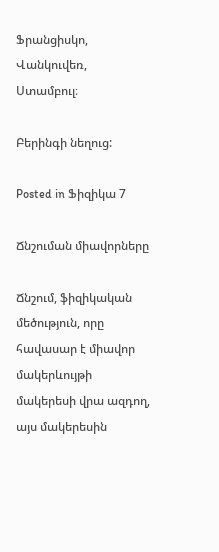Ֆրանցիսկո, Վանկուվեռ, Ստամբուլ։

Բերինգի նեղուց:

Posted in Ֆիզիկա 7

Ճնշուման միավորները

Ճնշում, ֆիզիկական մեծություն, որը հավասար է միավոր մակերևույթի մակերեսի վրա ազդող, այս մակերեսին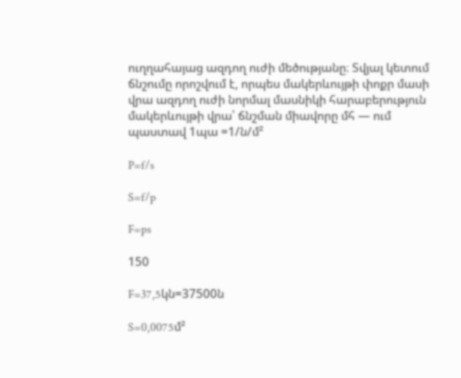ուղղահայաց ազդող ուժի մեծությանը։ Տվյալ կետում ճնշումը որոշվում է, որպես մակերևույթի փոքր մասի վրա ազդող ուժի նորմալ մասնիկի հարաբերություն մակերևույթի վրա՝ ճնշման միավորը մհ — ում պաստավ 1պա =1/ն/մ²

P=f/s

S=f/p

F=ps

150

F=37,5կն=37500ն

S=0,0075մ²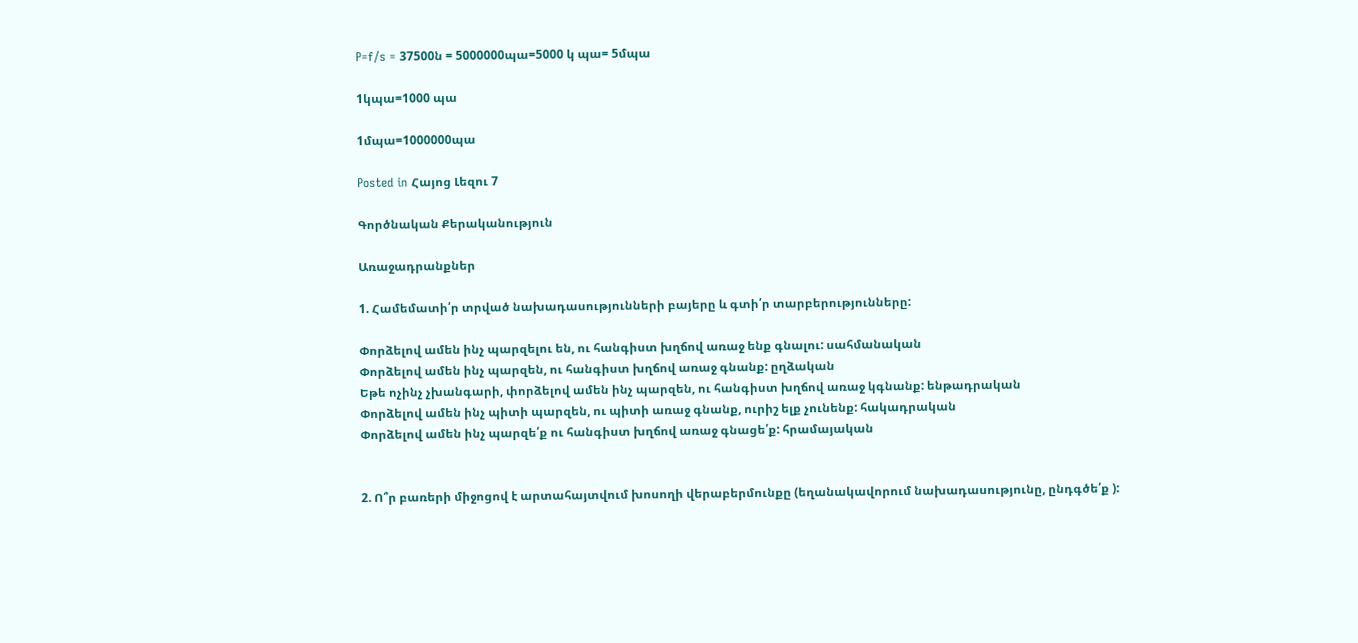P=f/s = 37500ն = 5000000պա=5000 կ պա= 5մպա

1կպա=1000 պա

1մպա=1000000պա

Posted in Հայոց Լեզու 7

Գործնական Քերականություն

Առաջադրանքներ

1. Համեմատի՛ր տրված նախադասությունների բայերը և գտի՛ր տարբերությունները:

Փորձելով ամեն ինչ պարզելու են, ու հանգիստ խղճով առաջ ենք գնալու: սահմանական
Փորձելով ամեն ինչ պարզեն, ու հանգիստ խղճով առաջ գնանք: ըղձական
Եթե ոչինչ չխանգարի, փորձելով ամեն ինչ պարզեն, ու հանգիստ խղճով առաջ կգնանք: ենթադրական
Փորձելով ամեն ինչ պիտի պարզեն, ու պիտի առաջ գնանք, ուրիշ ելք չունենք: հակադրական
Փորձելով ամեն ինչ պարզե՛ք ու հանգիստ խղճով առաջ գնացե՛ք: հրամայական


2. Ո՞ր բառերի միջոցով է արտահայտվում խոսողի վերաբերմունքը (եղանակավորում նախադասությունը, ընդգծե՛ք ):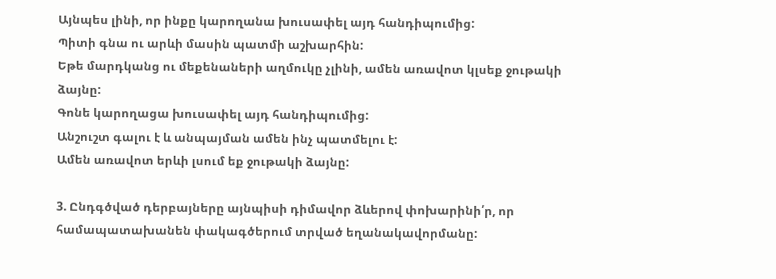Այնպես լինի, որ ինքը կարողանա խուսափել այդ հանդիպումից:
Պիտի գնա ու արևի մասին պատմի աշխարհին:
Եթե մարդկանց ու մեքենաների աղմուկը չլինի, ամեն առավոտ կլսեք ջութակի ձայնը:
Գոնե կարողացա խուսափել այդ հանդիպումից:
Անշուշտ գալու է և անպայման ամեն ինչ պատմելու է:
Ամեն առավոտ երևի լսում եք ջութակի ձայնը:

3. Ընդգծված դերբայները այնպիսի դիմավոր ձևերով փոխարինի՛ր, որ համապատախանեն փակագծերում տրված եղանակավորմանը: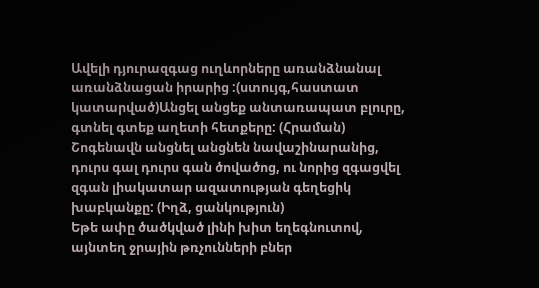Ավելի դյուրազգաց ուղևորները առանձնանալ առանձնացան իրարից :(ստույգ,հաստատ կատարված)Անցել անցեք անտառապատ բլուրը, գտնել գտեք աղետի հետքերը: (Հրաման)
Շոգենավն անցնել անցնեն նավաշինարանից, դուրս գալ դուրս գան ծովածոց, ու նորից զգացվել զգան լիակատար ազատության գեղեցիկ խաբկանքը: (Իղձ, ցանկություն)
Եթե ափը ծածկված լինի խիտ եղեգնուտով, այնտեղ ջրային թռչունների բներ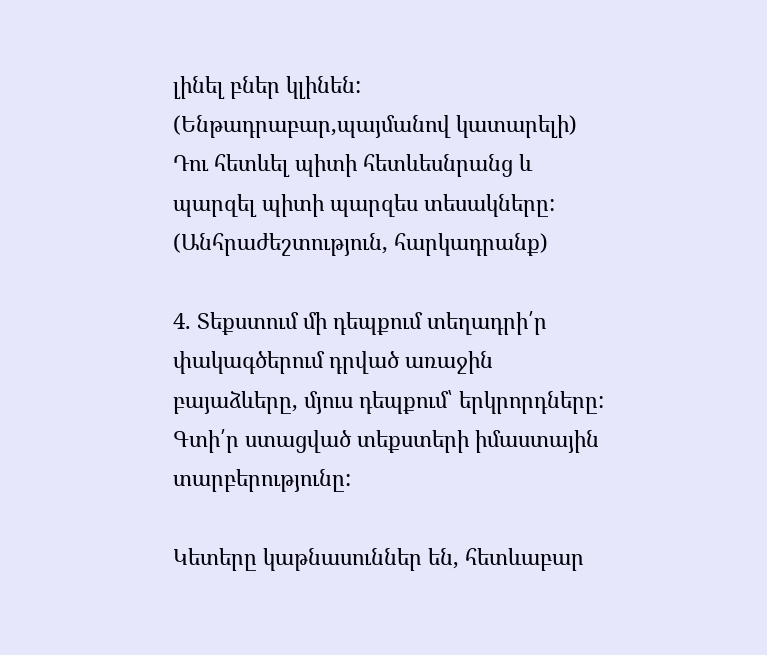լինել բներ կլինեն: (Ենթադրաբար,պայմանով կատարելի)
Դու հետևել պիտի հետևեսնրանց և պարզել պիտի պարզես տեսակները: (Անհրաժեշտություն, հարկադրանք)

4. Տեքստում մի դեպքում տեղադրի՛ր փակագծերում դրված առաջին բայաձևերը, մյուս դեպքում՝ երկրորդները: Գտի՛ր ստացված տեքստերի իմաստային տարբերությունը:

Կետերը կաթնասուններ են, հետևաբար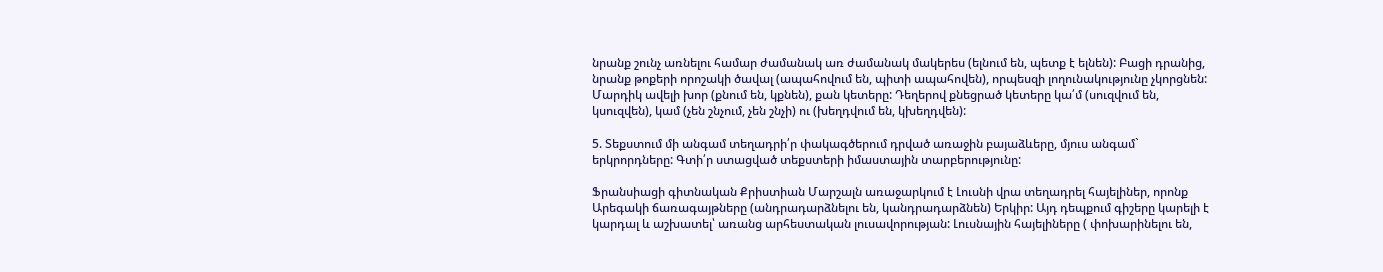նրանք շունչ առնելու համար ժամանակ առ ժամանակ մակերես (ելնում են, պետք է ելնեն): Բացի դրանից, նրանք թոքերի որոշակի ծավալ (ապահովում են, պիտի ապահովեն), որպեսզի լողունակությունը չկորցնեն:
Մարդիկ ավելի խոր (քնում են, կքնեն), քան կետերը: Դեղերով քնեցրած կետերը կա՛մ (սուզվում են, կսուզվեն), կամ (չեն շնչում, չեն շնչի) ու (խեղդվում են, կխեղդվեն):

5. Տեքստում մի անգամ տեղադրի՛ր փակագծերում դրված առաջին բայաձևերը, մյուս անգամ` երկրորդները: Գտի՛ր ստացված տեքստերի իմաստային տարբերությունը:

Ֆրանսիացի գիտնական Քրիստիան Մարշալն առաջարկում է Լուսնի վրա տեղադրել հայելիներ, որոնք Արեգակի ճառագայթները (անդրադարձնելու են, կանդրադարձնեն) Երկիր: Այդ դեպքում գիշերը կարելի է կարդալ և աշխատել՝ առանց արհեստական լուսավորության: Լուսնային հայելիները ( փոխարինելու են,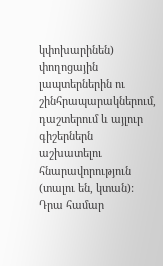կփոխարինեն) փողոցային լապտերներին ու շինհրապարակներում, դաշտերում և այլուր գիշերներն աշխատելու հնարավորություն (տալու են, կտան): Դրա համար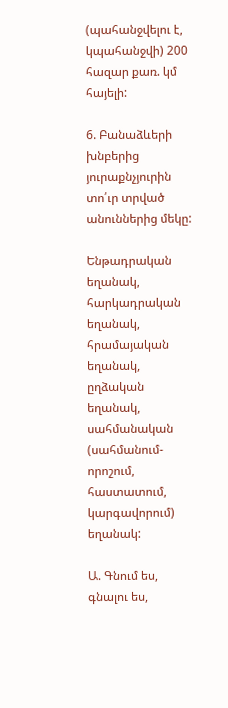(պահանջվելու է, կպահանջվի) 200 հազար քառ. կմ հայելի:

6. Բանաձևերի խնբերից յուրաքնչյուրին տո՛ւր տրված անուններից մեկը:

Ենթադրական եղանակ, հարկադրական եղանակ, հրամայական եղանակ, ըղձական եղանակ, սահմանական (սահմանում-որոշում, հաստատում, կարգավորում) եղանակ:

Ա. Գնում ես, գնալու ես,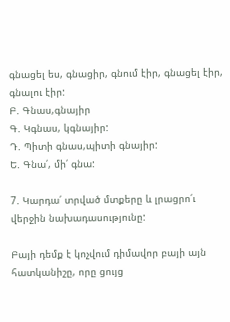գնացել ես, գնացիր, գնում էիր, գնացել էիր, գնալու էիր:
Բ. Գնաս,գնայիր
Գ. Կգնաս, կգնայիր:
Դ. Պիտի գնաս,պիտի գնայիր:
Ե. Գնա՛, մի՛ գնա:

7. Կարդա՛ տրված մտքերը և լրացրո՛ւ վերջին նախադասությունը:

Բայի դեմք է կոչվում դիմավոր բայի այն հատկանիշը, որը ցույց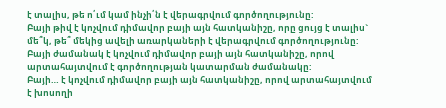է տալիս, թե ո՛ւմ կամ ինչի՛ն է վերագրվում գործողությունը:
Բայի թիվ է կոչվում դիմավոր բայի այն հատկանիշը, որը ցույց է տալիս` մե՞կ, թե՞ մեկից ավելի առարկաների է վերագրվում գործողությունը:
Բայի ժամանակ է կոչվում դիմավոր բայի այն հատկանիշը, որով արտահայտվում է գործողության կատարման ժամանակը:
Բայի… է կոչվում դիմավոր բայի այն հատկանիշը, որով արտահայտվում է խոսողի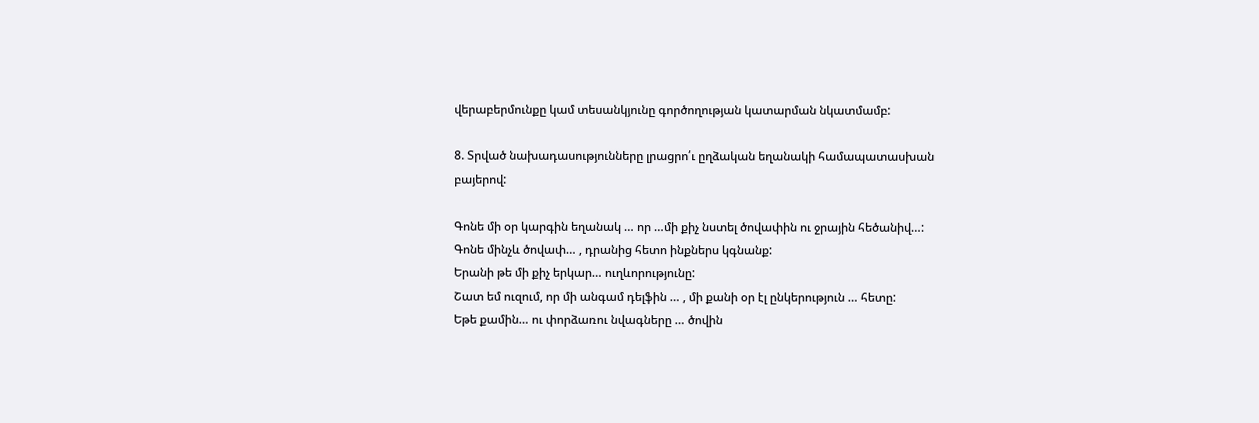վերաբերմունքը կամ տեսանկյունը գործողության կատարման նկատմամբ:

8. Տրված նախադասությունները լրացրո՛ւ ըղձական եղանակի համապատասխան բայերով:

Գոնե մի օր կարգին եղանակ … որ …մի քիչ նստել ծովափին ու ջրային հեծանիվ…:
Գոնե մինչև ծովափ… , դրանից հետո ինքներս կգնանք:
Երանի թե մի քիչ երկար… ուղևորությունը:
Շատ եմ ուզում, որ մի անգամ դելֆին … , մի քանի օր էլ ընկերություն … հետը:
Եթե քամին… ու փորձառու նվագները … ծովին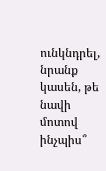ունկնդրել, նրանք կասեն, թե նավի մոտով ինչպիս՞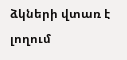ձկների վտառ է լողում